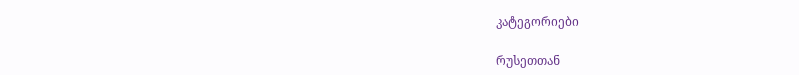კატეგორიები

რუსეთთან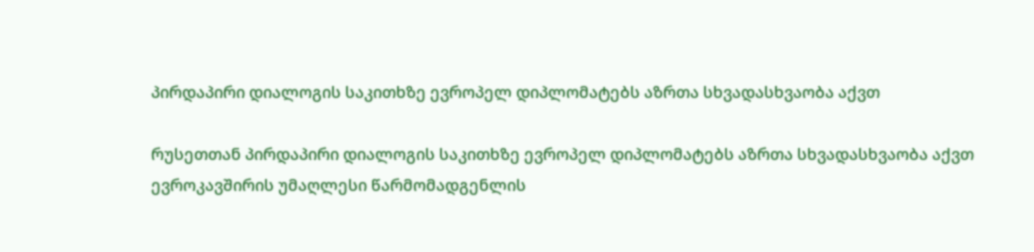პირდაპირი დიალოგის საკითხზე ევროპელ დიპლომატებს აზრთა სხვადასხვაობა აქვთ

რუსეთთან პირდაპირი დიალოგის საკითხზე ევროპელ დიპლომატებს აზრთა სხვადასხვაობა აქვთ
ევროკავშირის უმაღლესი წარმომადგენლის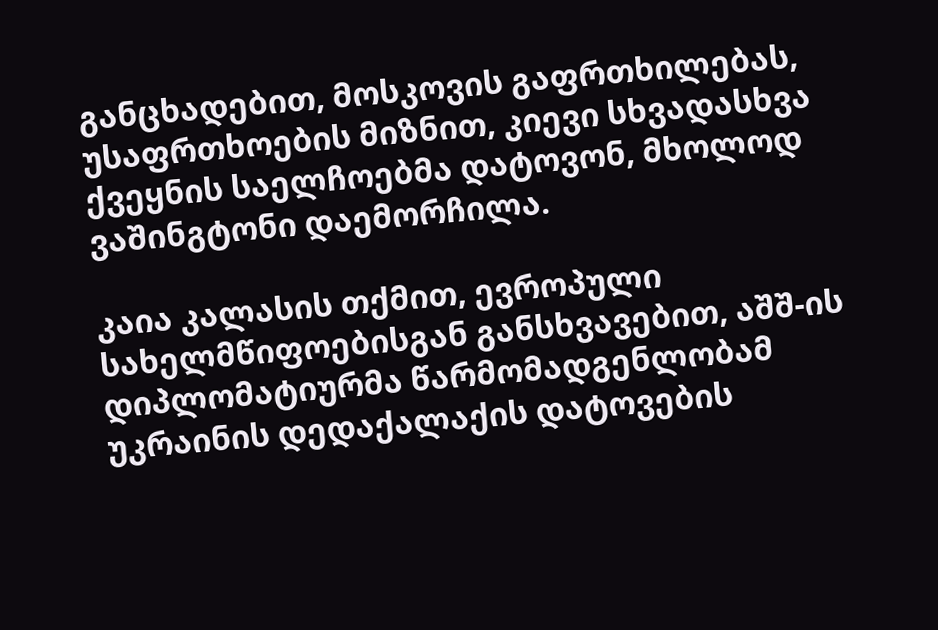განცხადებით, მოსკოვის გაფრთხილებას, უსაფრთხოების მიზნით, კიევი სხვადასხვა ქვეყნის საელჩოებმა დატოვონ, მხოლოდ ვაშინგტონი დაემორჩილა.

კაია კალასის თქმით, ევროპული სახელმწიფოებისგან განსხვავებით, აშშ-ის დიპლომატიურმა წარმომადგენლობამ უკრაინის დედაქალაქის დატოვების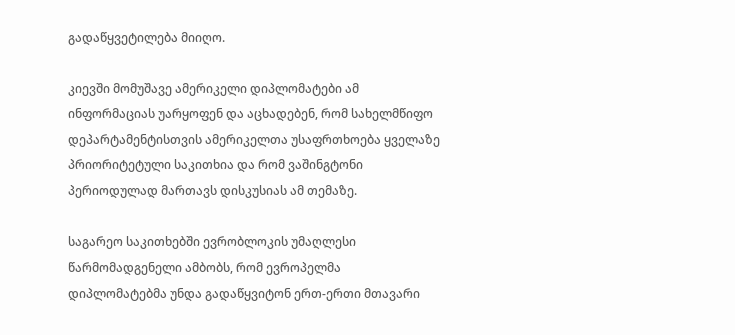გადაწყვეტილება მიიღო.

კიევში მომუშავე ამერიკელი დიპლომატები ამ ინფორმაციას უარყოფენ და აცხადებენ, რომ სახელმწიფო დეპარტამენტისთვის ამერიკელთა უსაფრთხოება ყველაზე პრიორიტეტული საკითხია და რომ ვაშინგტონი პერიოდულად მართავს დისკუსიას ამ თემაზე.

საგარეო საკითხებში ევრობლოკის უმაღლესი წარმომადგენელი ამბობს, რომ ევროპელმა დიპლომატებმა უნდა გადაწყვიტონ ერთ-ერთი მთავარი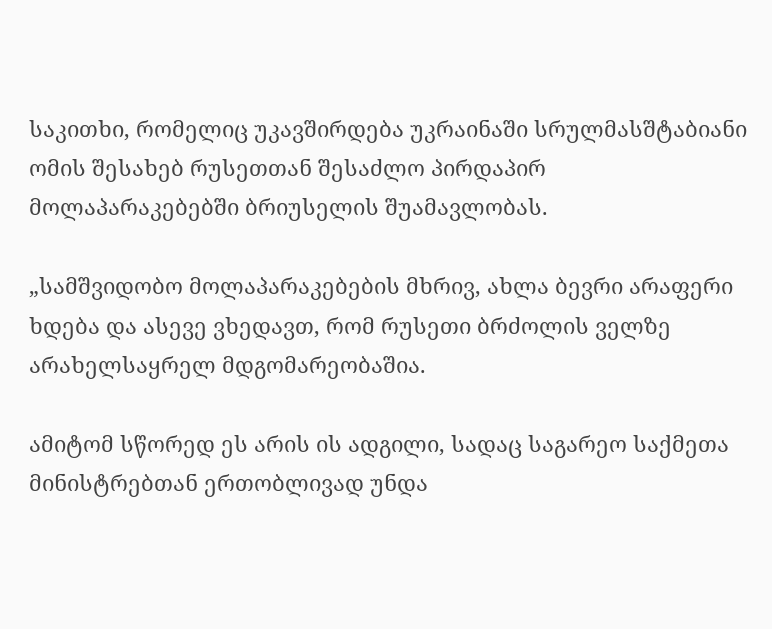საკითხი, რომელიც უკავშირდება უკრაინაში სრულმასშტაბიანი ომის შესახებ რუსეთთან შესაძლო პირდაპირ მოლაპარაკებებში ბრიუსელის შუამავლობას.

„სამშვიდობო მოლაპარაკებების მხრივ, ახლა ბევრი არაფერი ხდება და ასევე ვხედავთ, რომ რუსეთი ბრძოლის ველზე არახელსაყრელ მდგომარეობაშია.

ამიტომ სწორედ ეს არის ის ადგილი, სადაც საგარეო საქმეთა მინისტრებთან ერთობლივად უნდა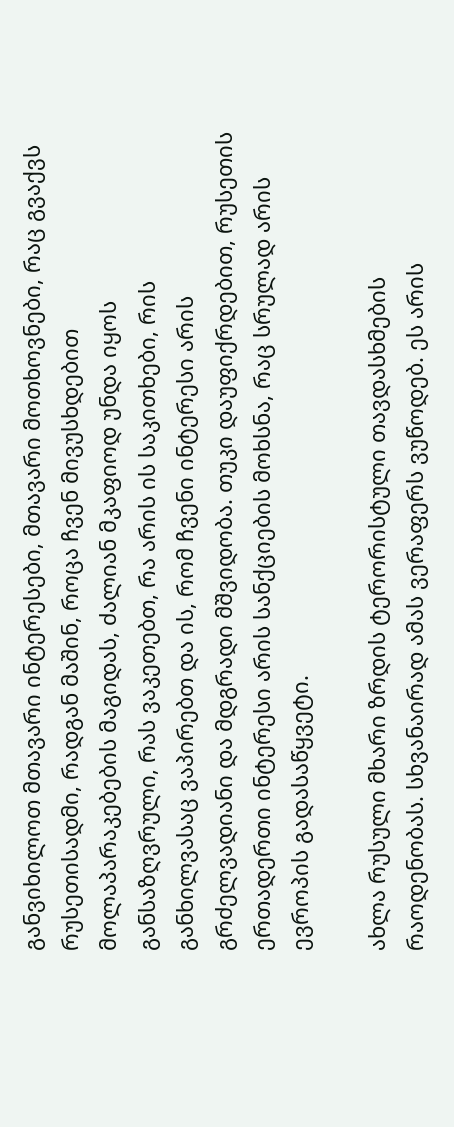განვიხილოთ მთავარი ინტერესები, მთავარი მოთხოვნები, რაც გვაქვს რუსეთისადმი, რადგან მაშინ, როცა ჩვენ მივუსხდებით მოლაპარაკებების მაგიდას, ძალიან მკაფიოდ უნდა იყოს განსაზღვრული, რას ვაკეთებთ, რა არის ის საკითხები, რის განხილვასაც ვაპირებთ და ის, რომ ჩვენი ინტერესი არის გრძელვადიანი და მდგრადი მშვიდობა. თუკი დაუფიქრდებით, რუსეთის ერთადერთი ინტერესი არის სანქციების მოხსნა, რაც სრულად არის ევროპის გადასაწყვეტი.

ახლა რუსული მხარი ზრდის ტერორისტული თავდასხმების რაოდენობას. სხვანაირად ამას ვერაფერს ვუწოდებ. ეს არის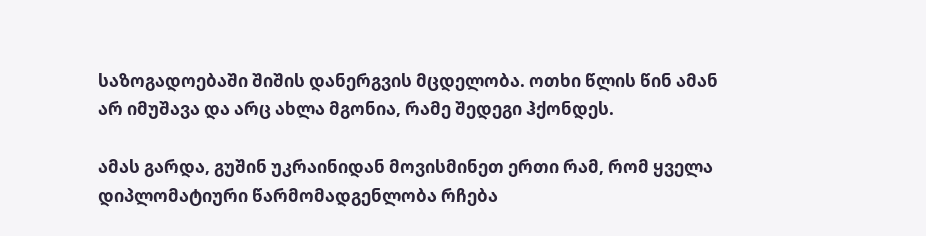საზოგადოებაში შიშის დანერგვის მცდელობა. ოთხი წლის წინ ამან არ იმუშავა და არც ახლა მგონია, რამე შედეგი ჰქონდეს.

ამას გარდა, გუშინ უკრაინიდან მოვისმინეთ ერთი რამ, რომ ყველა დიპლომატიური წარმომადგენლობა რჩება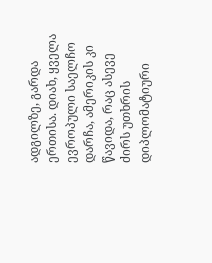ადგილზე, გარდა ერთისა. დიახ, ყველა ევროპული საელჩო დარჩა, ამერიკის კი წავიდა, რაც ასევე ძირს უთხრის დიპლომატიური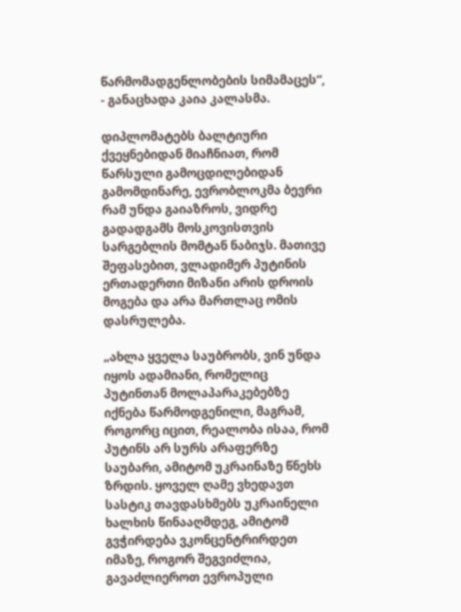წარმომადგენლობების სიმამაცეს“, - განაცხადა კაია კალასმა.

დიპლომატებს ბალტიური ქვეყნებიდან მიაჩნიათ, რომ წარსული გამოცდილებიდან გამომდინარე, ევრობლოკმა ბევრი რამ უნდა გაიაზროს, ვიდრე გადადგამს მოსკოვისთვის სარგებლის მომტან ნაბიჯს. მათივე შეფასებით, ვლადიმერ პუტინის ერთადერთი მიზანი არის დროის მოგება და არა მართლაც ომის დასრულება.

„ახლა ყველა საუბრობს, ვინ უნდა იყოს ადამიანი, რომელიც პუტინთან მოლაპარაკებებზე იქნება წარმოდგენილი, მაგრამ, როგორც იცით, რეალობა ისაა, რომ პუტინს არ სურს არაფერზე საუბარი, ამიტომ უკრაინაზე წნეხს ზრდის. ყოველ ღამე ვხედავთ სასტიკ თავდასხმებს უკრაინელი ხალხის წინააღმდეგ, ამიტომ გვჭირდება ვკონცენტრირდეთ იმაზე, როგორ შეგვიძლია, გავაძლიეროთ ევროპული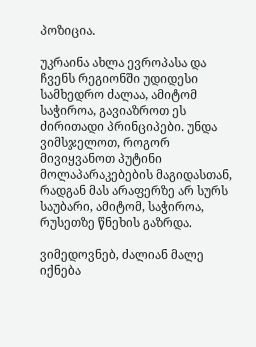პოზიცია.

უკრაინა ახლა ევროპასა და ჩვენს რეგიონში უდიდესი სამხედრო ძალაა, ამიტომ საჭიროა, გავიაზროთ ეს ძირითადი პრინციპები. უნდა ვიმსჯელოთ, როგორ მივიყვანოთ პუტინი მოლაპარაკებების მაგიდასთან, რადგან მას არაფერზე არ სურს საუბარი, ამიტომ, საჭიროა, რუსეთზე წნეხის გაზრდა.

ვიმედოვნებ, ძალიან მალე იქნება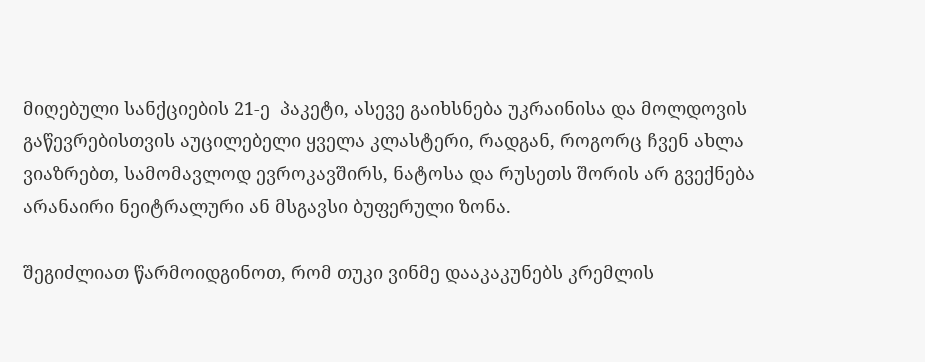მიღებული სანქციების 21-ე  პაკეტი, ასევე გაიხსნება უკრაინისა და მოლდოვის გაწევრებისთვის აუცილებელი ყველა კლასტერი, რადგან, როგორც ჩვენ ახლა ვიაზრებთ, სამომავლოდ ევროკავშირს, ნატოსა და რუსეთს შორის არ გვექნება არანაირი ნეიტრალური ან მსგავსი ბუფერული ზონა.

შეგიძლიათ წარმოიდგინოთ, რომ თუკი ვინმე დააკაკუნებს კრემლის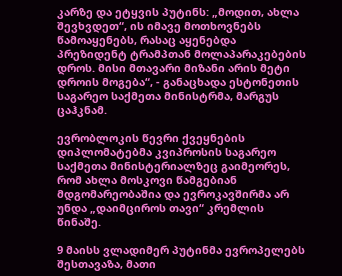კარზე და ეტყვის პუტინს: „მოდით, ახლა შევხვდეთ“, ის იმავე მოთხოვნებს წამოაყენებს, რასაც აყენებდა პრეზიდენტ ტრამპთან მოლაპარაკებების დროს. მისი მთავარი მიზანი არის მეტი დროის მოგება“, - განაცხადა ესტონეთის საგარეო საქმეთა მინისტრმა, მარგუს ცაჰკნამ.

ევრობლოკის წევრი ქვეყნების დიპლომატებმა კვიპროსის საგარეო საქმეთა მინისტერიალზეც გაიმეორეს, რომ ახლა მოსკოვი წამგებიან მდგომარეობაშია და ევროკავშირმა არ უნდა „დაიმციროს თავი“ კრემლის წინაშე.

9 მაისს ვლადიმერ პუტინმა ევროპელებს შესთავაზა, მათი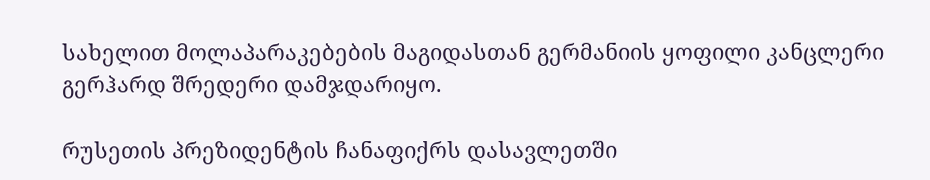სახელით მოლაპარაკებების მაგიდასთან გერმანიის ყოფილი კანცლერი გერჰარდ შრედერი დამჯდარიყო.

რუსეთის პრეზიდენტის ჩანაფიქრს დასავლეთში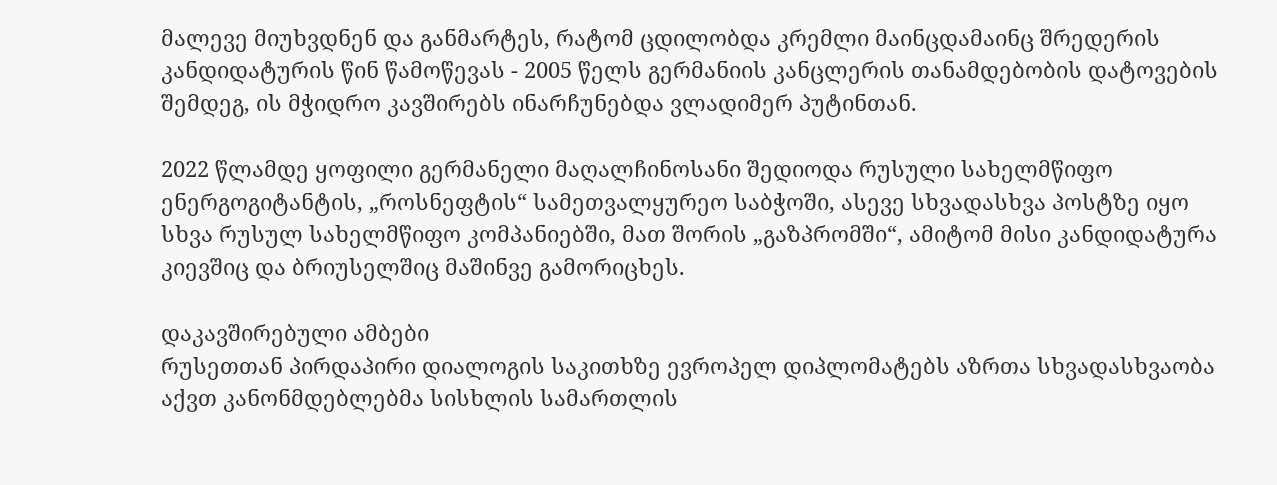მალევე მიუხვდნენ და განმარტეს, რატომ ცდილობდა კრემლი მაინცდამაინც შრედერის კანდიდატურის წინ წამოწევას - 2005 წელს გერმანიის კანცლერის თანამდებობის დატოვების შემდეგ, ის მჭიდრო კავშირებს ინარჩუნებდა ვლადიმერ პუტინთან.

2022 წლამდე ყოფილი გერმანელი მაღალჩინოსანი შედიოდა რუსული სახელმწიფო ენერგოგიტანტის, „როსნეფტის“ სამეთვალყურეო საბჭოში, ასევე სხვადასხვა პოსტზე იყო სხვა რუსულ სახელმწიფო კომპანიებში, მათ შორის „გაზპრომში“, ამიტომ მისი კანდიდატურა კიევშიც და ბრიუსელშიც მაშინვე გამორიცხეს.

დაკავშირებული ამბები
რუსეთთან პირდაპირი დიალოგის საკითხზე ევროპელ დიპლომატებს აზრთა სხვადასხვაობა აქვთ კანონმდებლებმა სისხლის სამართლის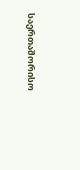საერთაშორისო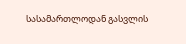სასამართლოდან გასვლის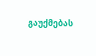გაუქმებას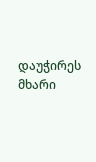დაუჭირეს მხარი